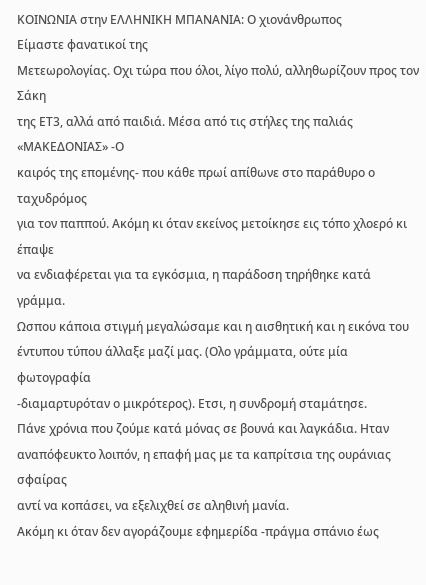ΚΟΙΝΩΝΙΑ στην ΕΛΛΗΝΙΚΗ ΜΠΑΝΑΝΙΑ: Ο χιονάνθρωπος
Είμαστε φανατικοί της
Μετεωρολογίας. Οχι τώρα που όλοι, λίγο πολύ, αλληθωρίζουν προς τον Σάκη
της ΕΤ3, αλλά από παιδιά. Μέσα από τις στήλες της παλιάς «ΜΑΚΕΔΟΝΙΑΣ» -Ο
καιρός της επομένης- που κάθε πρωί απίθωνε στο παράθυρο ο ταχυδρόμος
για τον παππού. Ακόμη κι όταν εκείνος μετοίκησε εις τόπο χλοερό κι έπαψε
να ενδιαφέρεται για τα εγκόσμια, η παράδοση τηρήθηκε κατά γράμμα.
Ωσπου κάποια στιγμή μεγαλώσαμε και η αισθητική και η εικόνα του
έντυπου τύπου άλλαξε μαζί μας. (Ολο γράμματα, ούτε μία φωτογραφία
-διαμαρτυρόταν ο μικρότερος). Ετσι, η συνδρομή σταμάτησε.
Πάνε χρόνια που ζούμε κατά μόνας σε βουνά και λαγκάδια. Ηταν
αναπόφευκτο λοιπόν, η επαφή μας με τα καπρίτσια της ουράνιας σφαίρας
αντί να κοπάσει, να εξελιχθεί σε αληθινή μανία.
Ακόμη κι όταν δεν αγοράζουμε εφημερίδα -πράγμα σπάνιο έως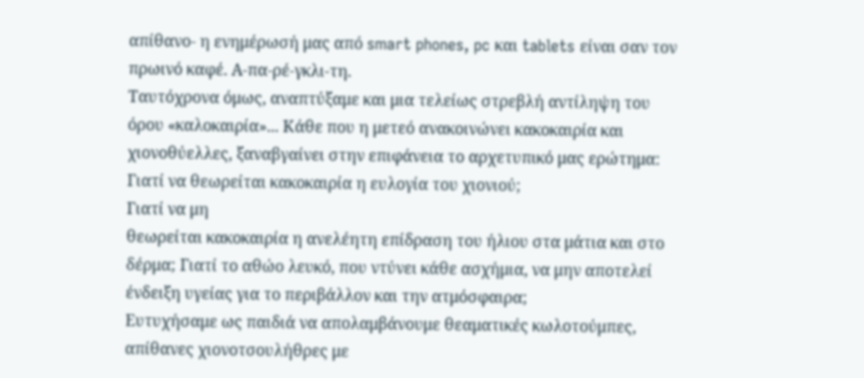απίθανο- η ενημέρωσή μας από smart phones, pc και tablets είναι σαν τον
πρωινό καφέ. Α-πα-ρέ-γκλι-τη.
Ταυτόχρονα όμως, αναπτύξαμε και μια τελείως στρεβλή αντίληψη του
όρου «καλοκαιρία»... Κάθε που η μετεό ανακοινώνει κακοκαιρία και
χιονοθύελλες, ξαναβγαίνει στην επιφάνεια το αρχετυπικό μας ερώτημα:
Γιατί να θεωρείται κακοκαιρία η ευλογία του χιονιού;
Γιατί να μη
θεωρείται κακοκαιρία η ανελέητη επίδραση του ήλιου στα μάτια και στο
δέρμα; Γιατί το αθώο λευκό, που ντύνει κάθε ασχήμια, να μην αποτελεί
ένδειξη υγείας για το περιβάλλον και την ατμόσφαιρα;
Ευτυχήσαμε ως παιδιά να απολαμβάνουμε θεαματικές κωλοτούμπες,
απίθανες χιονοτσουλήθρες με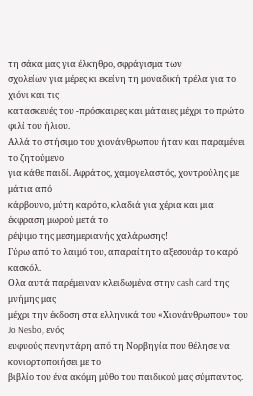τη σάκα μας για έλκηθρο, σφράγισμα των
σχολείων για μέρες κι εκείνη τη μοναδική τρέλα για το χιόνι και τις
κατασκευές του -πρόσκαιρες και μάταιες μέχρι το πρώτο φιλί του ήλιου.
Αλλά το στήσιμο του χιονάνθρωπου ήταν και παραμένει το ζητούμενο
για κάθε παιδί. Αφράτος, χαμογελαστός, χοντρούλης με μάτια από
κάρβουνο, μύτη καρότο, κλαδιά για χέρια και μια έκφραση μωρού μετά το
ρέψιμο της μεσημεριανής χαλάρωσης!
Γύρω από το λαιμό του, απαραίτητο αξεσουάρ το καρό κασκόλ.
Ολα αυτά παρέμειναν κλειδωμένα στην cash card της μνήμης μας
μέχρι την έκδοση στα ελληνικά του «Χιονάνθρωπου» του Jo Nesbo, ενός
ευφυούς πενηντάρη από τη Νορβηγία που θέλησε να κονιορτοποιήσει με το
βιβλίο του ένα ακόμη μύθο του παιδικού μας σύμπαντος.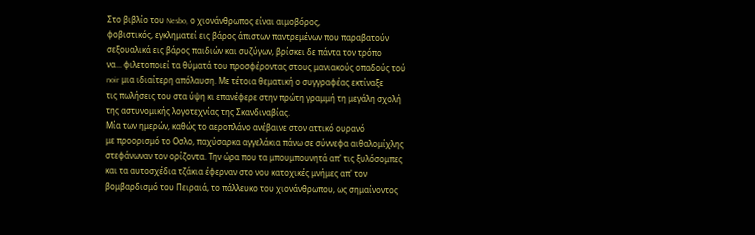Στο βιβλίο του Nesbo, ο χιονάνθρωπος είναι αιμοβόρος,
φοβιστικός, εγκληματεί εις βάρος άπιστων παντρεμένων που παραβατούν
σεξουαλικά εις βάρος παιδιών και συζύγων, βρίσκει δε πάντα τον τρόπο
να... φιλετοποιεί τα θύματά του προσφέροντας στους μανιακούς οπαδούς τού
noir μια ιδιαίτερη απόλαυση. Με τέτοια θεματική ο συγγραφέας εκτίναξε
τις πωλήσεις του στα ύψη κι επανέφερε στην πρώτη γραμμή τη μεγάλη σχολή
της αστυνομικής λογοτεχνίας της Σκανδιναβίας.
Μία των ημερών, καθώς το αεροπλάνο ανέβαινε στον αττικό ουρανό
με προορισμό το Οσλο, παχύσαρκα αγγελάκια πάνω σε σύννεφα αιθαλομίχλης
στεφάνωναν τον ορίζοντα. Την ώρα που τα μπουμπουνητά απ' τις ξυλόσομπες
και τα αυτοσχέδια τζάκια έφερναν στο νου κατοχικές μνήμες απ' τον
βομβαρδισμό του Πειραιά, το πάλλευκο του χιονάνθρωπου, ως σημαίνοντος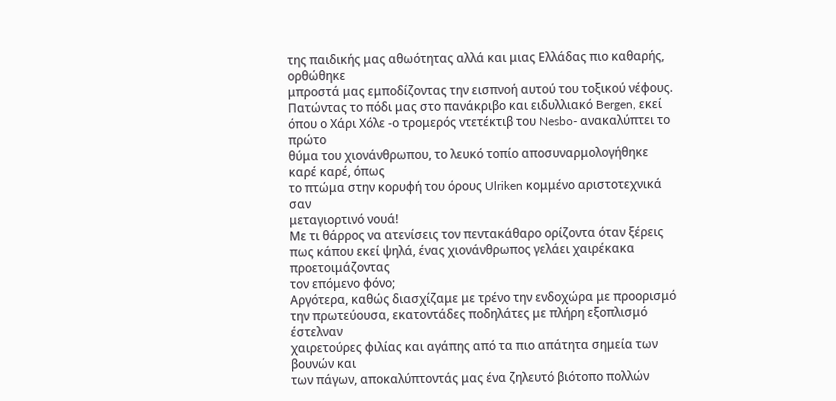της παιδικής μας αθωότητας αλλά και μιας Ελλάδας πιο καθαρής, ορθώθηκε
μπροστά μας εμποδίζοντας την εισπνοή αυτού του τοξικού νέφους.
Πατώντας το πόδι μας στο πανάκριβο και ειδυλλιακό Bergen, εκεί
όπου ο Χάρι Χόλε -ο τρομερός ντετέκτιβ του Nesbo- ανακαλύπτει το πρώτο
θύμα του χιονάνθρωπου, το λευκό τοπίο αποσυναρμολογήθηκε καρέ καρέ, όπως
το πτώμα στην κορυφή του όρους Ulriken κομμένο αριστοτεχνικά σαν
μεταγιορτινό νουά!
Με τι θάρρος να ατενίσεις τον πεντακάθαρο ορίζοντα όταν ξέρεις
πως κάπου εκεί ψηλά, ένας χιονάνθρωπος γελάει χαιρέκακα προετοιμάζοντας
τον επόμενο φόνο;
Αργότερα, καθώς διασχίζαμε με τρένο την ενδοχώρα με προορισμό
την πρωτεύουσα, εκατοντάδες ποδηλάτες με πλήρη εξοπλισμό έστελναν
χαιρετούρες φιλίας και αγάπης από τα πιο απάτητα σημεία των βουνών και
των πάγων, αποκαλύπτοντάς μας ένα ζηλευτό βιότοπο πολλών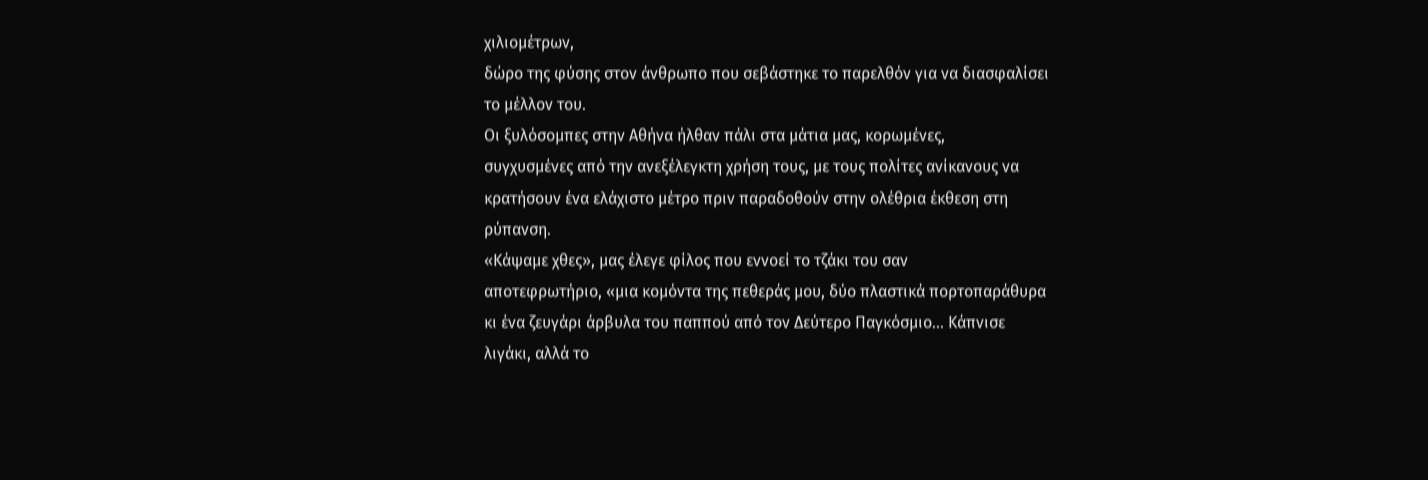χιλιομέτρων,
δώρο της φύσης στον άνθρωπο που σεβάστηκε το παρελθόν για να διασφαλίσει
το μέλλον του.
Οι ξυλόσομπες στην Αθήνα ήλθαν πάλι στα μάτια μας, κορωμένες,
συγχυσμένες από την ανεξέλεγκτη χρήση τους, με τους πολίτες ανίκανους να
κρατήσουν ένα ελάχιστο μέτρο πριν παραδοθούν στην ολέθρια έκθεση στη
ρύπανση.
«Κάψαμε χθες», μας έλεγε φίλος που εννοεί το τζάκι του σαν
αποτεφρωτήριο, «μια κομόντα της πεθεράς μου, δύο πλαστικά πορτοπαράθυρα
κι ένα ζευγάρι άρβυλα του παππού από τον Δεύτερο Παγκόσμιο... Κάπνισε
λιγάκι, αλλά το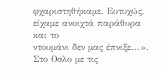φχαριστηθήκαμε. Ευτυχώς, είχαμε ανοιχτά παράθυρα και το
ντουμάνι δεν μας έπνιξε...».
Στο Οσλο με τις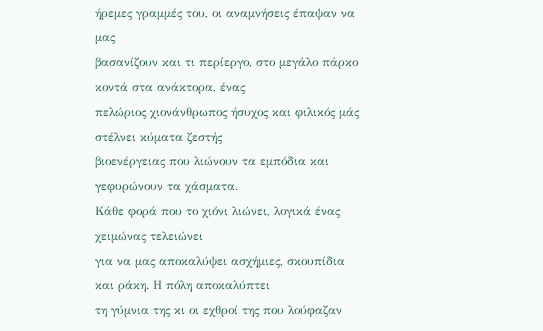ήρεμες γραμμές του, οι αναμνήσεις έπαψαν να μας
βασανίζουν και τι περίεργο, στο μεγάλο πάρκο κοντά στα ανάκτορα, ένας
πελώριος χιονάνθρωπος ήσυχος και φιλικός μάς στέλνει κύματα ζεστής
βιοενέργειας που λιώνουν τα εμπόδια και γεφυρώνουν τα χάσματα.
Κάθε φορά που το χιόνι λιώνει, λογικά ένας χειμώνας τελειώνει
για να μας αποκαλύψει ασχήμιες, σκουπίδια και ράκη. Η πόλη αποκαλύπτει
τη γύμνια της κι οι εχθροί της που λούφαζαν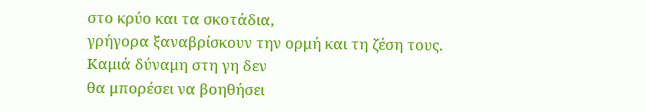στο κρύο και τα σκοτάδια,
γρήγορα ξαναβρίσκουν την ορμή και τη ζέση τους. Καμιά δύναμη στη γη δεν
θα μπορέσει να βοηθήσει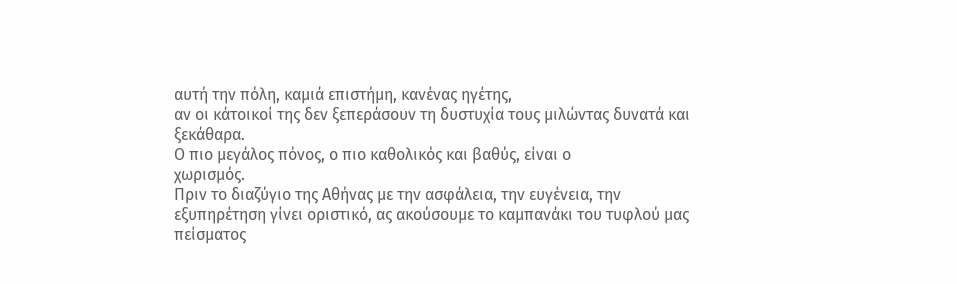αυτή την πόλη, καμιά επιστήμη, κανένας ηγέτης,
αν οι κάτοικοί της δεν ξεπεράσουν τη δυστυχία τους μιλώντας δυνατά και
ξεκάθαρα.
Ο πιο μεγάλος πόνος, ο πιο καθολικός και βαθύς, είναι ο
χωρισμός.
Πριν το διαζύγιο της Αθήνας με την ασφάλεια, την ευγένεια, την
εξυπηρέτηση γίνει οριστικό, ας ακούσουμε το καμπανάκι του τυφλού μας
πείσματος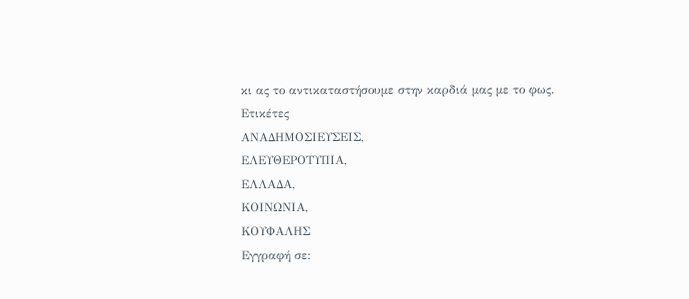κι ας το αντικαταστήσουμε στην καρδιά μας με το φως.
Ετικέτες
ΑΝΑΔΗΜΟΣΙΕΥΣΕΙΣ,
ΕΛΕΥΘΕΡΟΤΥΠΙΑ,
ΕΛΛΑΔΑ,
ΚΟΙΝΩΝΙΑ,
ΚΟΥΦΑΛΗΣ
Εγγραφή σε: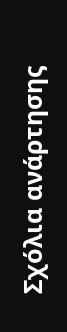Σχόλια ανάρτησης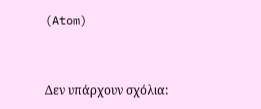(Atom)


Δεν υπάρχουν σχόλια: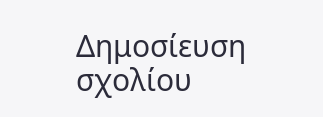Δημοσίευση σχολίου